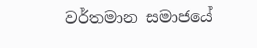වර්තමාන සමාජයේ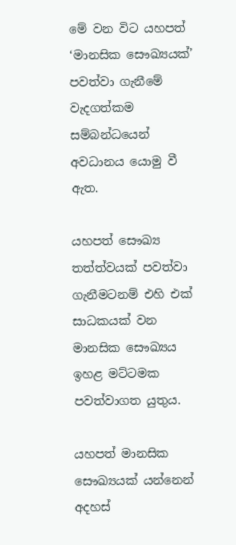මේ වන විට යහපත් ‘මානසික සෞඛ්‍ය‍යක්’ පවත්වා ගැනීමේ වැදගත්කම සම්බන්ධයෙන් අවධානය යොමු වී ඇත.

යහපත් සෞඛ්‍ය තත්ත්වයක් පවත්වා ගැනීමටනම් එහි එක් සාධකයක් වන මානසික සෞඛ්‍යය ඉහළ මට්ටමක පවත්වාගත යුතුය.

යහපත් මානසික සෞඛ්‍යයක් යන්නෙන් අදහස්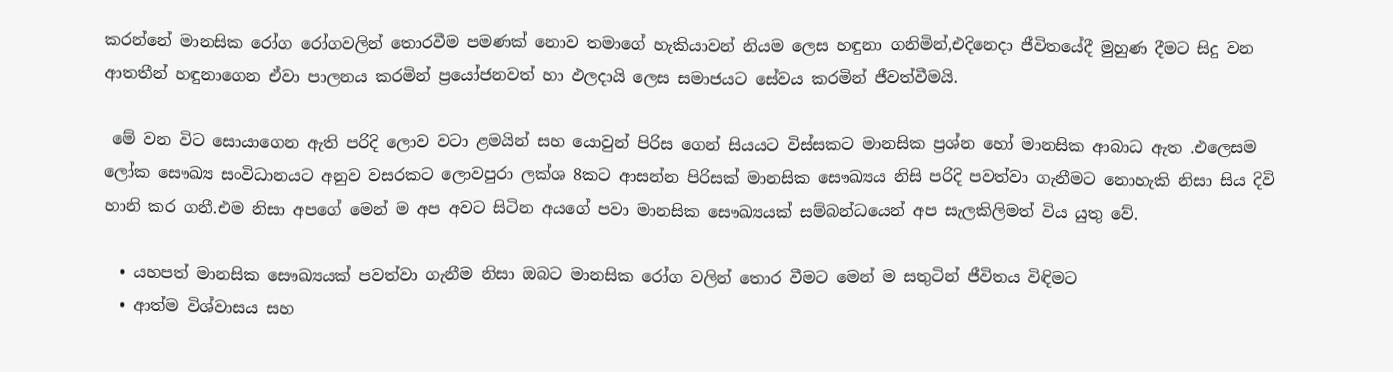කරන්නේ මානසික රෝග රෝගවලින් තොරවීම පමණක් නොව තමාගේ හැකියාවන් නියම ලෙස හඳුනා ගනිමින්,එදිනෙදා ජීවිතයේදී මුහුණ දීමට සිදු වන ආතතීන් හඳුනාගෙන ඒවා පාලනය කරමින් ප්‍රයෝජනවත් හා ඵලදායි ලෙස සමාජයට සේවය කරමින් ජීවත්වීමයි.

 මේ වන විට සොයාගෙන ඇති පරිදි ලොව වටා ළමයින් සහ යොවුන් පිරිස ගෙන් සියයට විස්සකට මානසික ප්‍රශ්න හෝ මානසික ආබාධ ඇත .එලෙසම ලෝක සෞඛ්‍ය සංවිධානයට අනුව වසරකට ලොවපුරා ලක්ශ 8කට ආසන්න පිරිසක් මානසික සෞඛ්‍යය නිසි පරිදි පවත්වා ගැනීමට නොහැකි නිසා සිය දිවි හානි කර ගනී.එම නිසා අපගේ මෙන් ම අප අවට සිටින අයගේ පවා මානසික සෞඛ්‍යයක් සම්බන්ධයෙන් අප සැලකිලිමත් විය යුතු වේ.

  • යහපත් මානසික සෞඛ්‍යයක් පවත්වා ගැනීම නිසා ඔබට මානසික රෝග වලින් තොර වීමට මෙන් ම සතුටින් ජීවිතය විඳිමට
  • ආත්ම විශ්වාසය සහ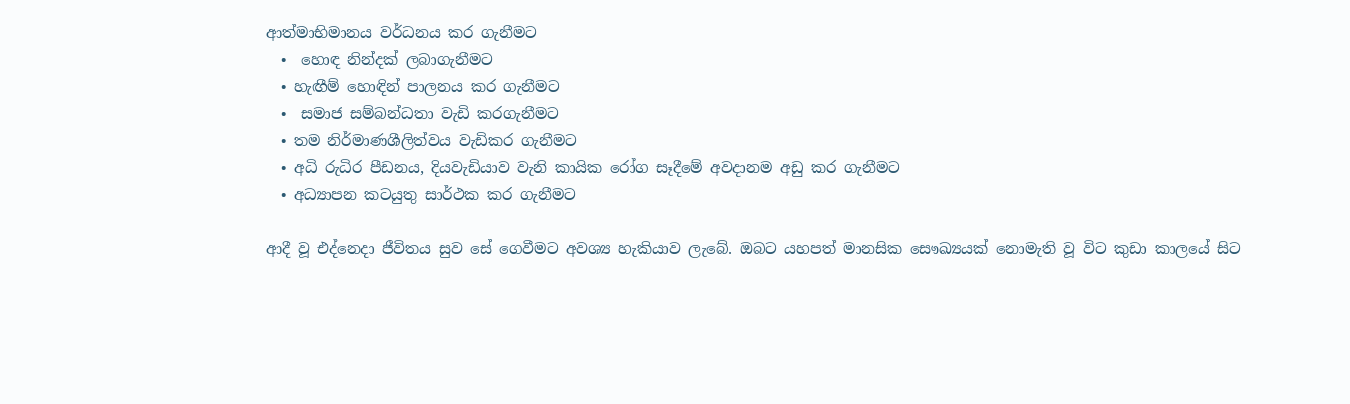ආත්මාභිමානය වර්ධනය කර ගැනීමට
  •  හොඳ නින්දක් ලබාගැනීමට
  • හැඟීම් හොඳින් පාලනය කර ගැනීමට
  •  සමාජ සම්බන්ධතා වැඩි කරගැනීමට
  • තම නිර්මාණශීලිත්වය වැඩිකර ගැනීමට
  • අධි රුධිර පීඩනය, දියවැඩියාව වැනි කායික රෝග සෑදීමේ අවදානම අඩු කර ගැනීමට
  • අධ්‍යාපන කටයුතු සාර්ථක කර ගැනීමට

ආදී වූ එද්නෙදා ජීවිතය සුව සේ ගෙවීමට අවශ්‍ය හැකියාව ලැබේ. ඔබට යහපත් මානසික සෞඛ්‍යයක් නොමැති වූ විට කුඩා කාලයේ සිට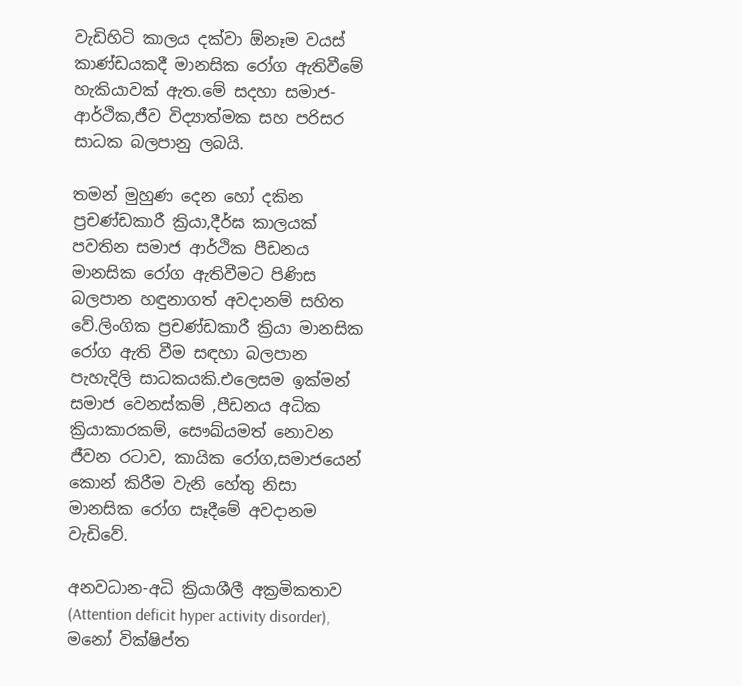වැඩිහිටි කාලය දක්වා ඕනෑම වයස් කාණ්ඩයකදී මානසික රෝග ඇතිවීමේ හැකියාවක් ඇත.මේ සදහා සමාජ-ආර්ථික,ජීව විද්‍යාත්මක සහ පරිසර සාධක බලපානු ලබයි.

තමන් මුහුණ දෙන හෝ දකින ප්‍රචණ්ඩකාරී ක්‍රියා,දීර්ඝ කාලයක් පවතින සමාජ ආර්ථික පීඩනය මානසික රෝග ඇතිවීමට පිණිස බලපාන හඳුනාගත් අවදානම් සහිත වේ.ලිංගික ප්‍රචණ්ඩකාරී ක්‍රියා මානසික රෝග ඇති වීම සඳහා බලපාන පැහැදිලි සාධකයකි.එලෙසම ඉක්මන් සමාජ වෙනස්කම් ,පීඩනය අධික ක්‍රියාකාරකම්, සෞඛ්යමත් නොවන ජීවන රටාව, කායික රෝග,සමාජයෙන් කොන් කිරීම වැනි හේතු නිසා මානසික රෝග සෑදීමේ අවදානම වැඩිවේ.

අනවධාන-අධි ක්‍රියාශීලී අක්‍රමිකතාව (Attention deficit hyper activity disorder), මනෝ වික්ෂිප්ත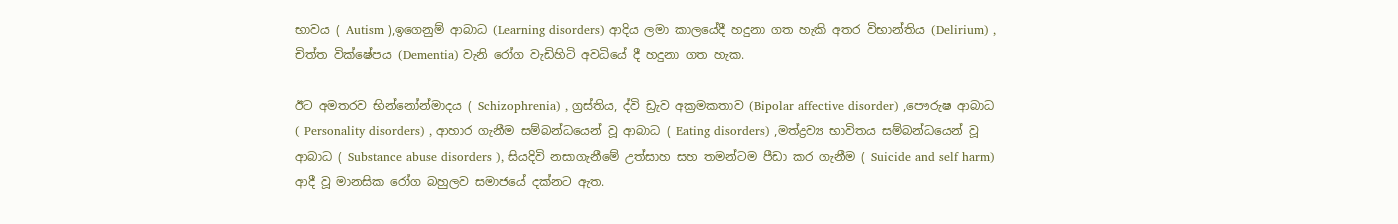භාවය ( Autism ),ඉගෙනුම් ආබාධ (Learning disorders) ආදිය ලමා කාලයේදී හදුනා ගත හැකි අතර විභාන්තිය (Delirium) , චිත්ත වික්ෂේපය (Dementia) වැනි රෝග වැඩිහිටි අවධියේ දී හදුනා ගත හැක.

ඊට අමතරව භින්නෝන්මාදය ( Schizophrenia) , ග්‍රස්තිය, ද්වි ඩ්‍රැව අක්‍රමකතාව (Bipolar affective disorder) ,පෞරුෂ ආබාධ ( Personality disorders) , ආහාර ගැනීම සම්බන්ධයෙන් වූ ආබාධ ( Eating disorders) ,මත්ද්‍රව්‍ය භාවිතය සම්බන්ධයෙන් වූ ආබාධ ( Substance abuse disorders ), සියදිවි නසාගැනීමේ උත්සාහ සහ තමන්ටම පීඩා කර ගැනීම ( Suicide and self harm) ආදී වූ මානසික රෝග බහුලව සමාජයේ දක්නට ඇත.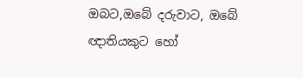ඔබට,ඔබේ දරුවාට, ඔබේ ඥාතියකුට හෝ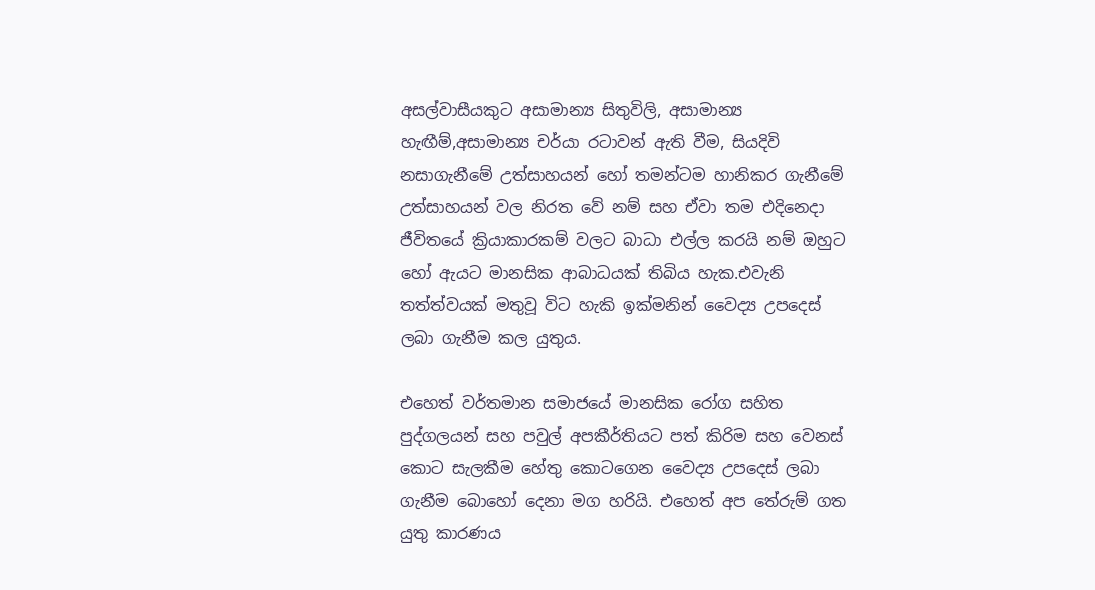අසල්වාසීයකුට අසාමාන්‍ය සිතුවිලි, අසාමාන්‍ය හැඟීම්,අසාමාන්‍ය චර්යා රටාවන් ඇති වීම, සියදිවි නසාගැනීමේ උත්සාහයන් හෝ තමන්ටම හානිකර ගැනීමේ උත්සාහයන් වල නිරත වේ නම් සහ ඒවා තම එදිනෙදා ජීවිතයේ ක්‍රියාකාරකම් වලට බාධා එල්ල කරයි නම් ඔහුට හෝ ඇයට මානසික ආබාධයක් තිබිය හැක.එවැනි තත්ත්වයක් මතුවූ විට හැකි ඉක්මනින් වෛද්‍ය උපදෙස් ලබා ගැනීම කල යුතුය.

එහෙත් වර්තමාන සමාජයේ මානසික රෝග සහිත පුද්ගලයන් සහ පවුල් අපකීර්තියට පත් කිරිම සහ වෙනස් කොට සැලකීම හේතු කොටගෙන වෛද්‍ය උපදෙස් ලබා ගැනීම බොහෝ දෙනා මග හරියි. එහෙත් අප තේරුම් ගත යුතු කාරණය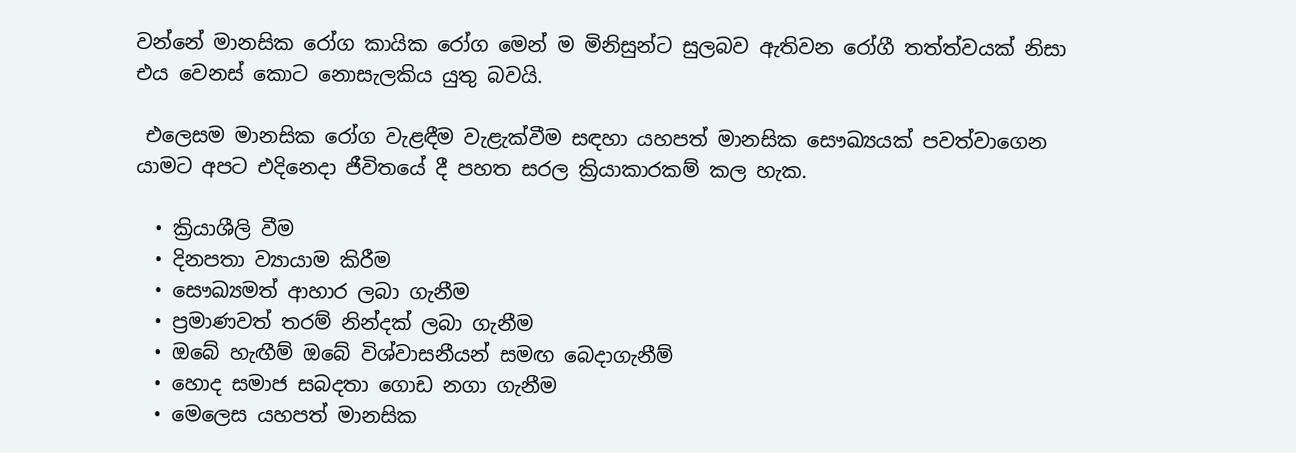වන්නේ මානසික රෝග කායික රෝග මෙන් ම මිනිසුන්ට සුලබව ඇතිවන රෝගී තත්ත්වයක් නිසා එය වෙනස් කොට නොසැලකිය යුතු බවයි.

 එලෙසම මානසික රෝග වැළඳීම වැළැක්වීම සඳහා යහපත් මානසික සෞඛ්‍යයක් පවත්වාගෙන යාමට අපට එදිනෙදා ජීවිතයේ දී පහත සරල ක්‍රියාකාරකම් කල හැක.

  • ක්‍රියාශීලි වීම
  • දිනපතා ව්‍යායාම කිරීම
  • සෞඛ්‍යමත් ආහාර ලබා ගැනීම
  • ප්‍රමාණවත් තරම් නින්දක් ලබා ගැනීම
  • ඔබේ හැඟීම් ඔබේ විශ්වාසනීයන් සමඟ බෙදාගැනීම්
  • හොද සමාජ සබදතා ගොඩ නගා ගැනීම
  • මෙලෙස යහපත් මානසික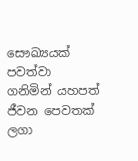සෞඛ්‍යයක් පවත්වා ගනිමින් යහපත් ජීවන පෙවතක් ලගා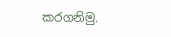කරගනිමු.